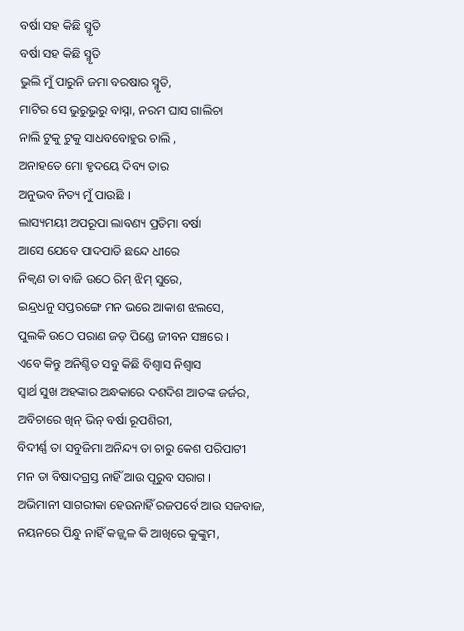ବର୍ଷା ସହ କିଛି ସ୍ମୃତି
ବର୍ଷା ସହ କିଛି ସ୍ମୃତି
ଭୁଲି ମୁଁ ପାରୁନି ଜମା ବରଷାର ସ୍ମୃତି,
ମାଟିର ସେ ଭୁରୁଭୁରୁ ବାସ୍ନା, ନରମ ଘାସ ଗାଲିଚା
ନାଲି ଟୁକୁ ଟୁକୁ ସାଧବବୋହୁର ଚାଲି ,
ଅନାହତେ ମୋ ହୃଦୟେ ଦିବ୍ୟ ତାର
ଅନୁଭବ ନିତ୍ୟ ମୁଁ ପାଉଛି ।
ଲାସ୍ୟମୟୀ ଅପରୂପା ଲାବଣ୍ୟ ପ୍ରତିମା ବର୍ଷା
ଆସେ ଯେବେ ପାଦପାତି ଛନ୍ଦେ ଧୀରେ
ନିକ୍ୱଣ ତା ବାଜି ଉଠେ ରିମ୍ ଝିମ୍ ସୁରେ,
ଇନ୍ଦ୍ରଧନୁ ସପ୍ତରଙ୍ଗେ ମନ ଭରେ ଆକାଶ ଝଲସେ,
ପୁଲକି ଉଠେ ପରାଣ ଜଡ଼ ପିଣ୍ଡେ ଜୀବନ ସଞ୍ଚରେ ।
ଏବେ କିନ୍ତୁ ଅନିଶ୍ଚିତ ସବୁ କିଛି ବିଶ୍ୱାସ ନିଶ୍ୱାସ
ସ୍ୱାର୍ଥ ସୁଖ ଅହଙ୍କାର ଅନ୍ଧକାରେ ଦଶଦିଶ ଆତଙ୍କ ଜର୍ଜର,
ଅବିଚାରେ ଖିନ୍ ଭିନ୍ ବର୍ଷା ରୂପଶିରୀ,
ବିଦୀର୍ଣ୍ଣ ତା ସବୁଜିମା ଅନିନ୍ଦ୍ୟ ତା ଚାରୁ କେଶ ପରିପାଟୀ
ମନ ତା ବିଷାଦଗ୍ରସ୍ତ ନାହିଁ ଆଉ ପୂରୁବ ସରାଗ ।
ଅଭିମାନୀ ସାଗରୀକା ହେଉନାହିଁ ରଜପର୍ବେ ଆଉ ସଜବାଜ,
ନୟନରେ ପିନ୍ଧୁ ନାହିଁ କଜ୍ଜ୍ୱଳ କି ଆଖିରେ କୁଙ୍କୁମ,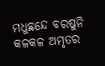ମଧୁଛନ୍ଦେ ବରଷୁନି କଳକଳ ଅମୃତର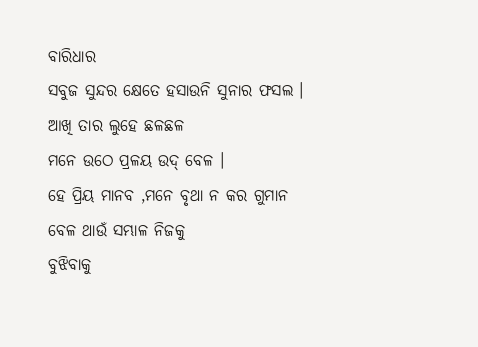ବାରିଧାର
ସବୁଜ ସୁନ୍ଦର କ୍ଷେତେ ହସାଉନି ସୁନାର ଫସଲ ।
ଆଖି ତାର ଲୁହେ ଛଳଛଳ
ମନେ ଉଠେ ପ୍ରଳୟ ଉଦ୍ ବେଳ ।
ହେ ପ୍ରିୟ ମାନବ ,ମନେ ବୃଥା ନ କର ଗୁମାନ
ବେଳ ଥାଉଁ ସମ୍ଭାଳ ନିଜକୁ
ବୁଝିବାକୁ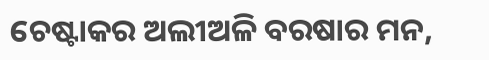ଚେଷ୍ଟାକର ଅଲୀଅଳି ବରଷାର ମନ,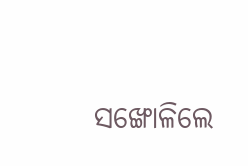ସଙ୍ଖୋଳିଲେ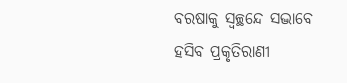ବରଷାକୁ ସ୍ୱଚ୍ଛନ୍ଦେ ସଦ୍ଭାବେ
ହସିବ ପ୍ରକୃତିରାଣୀ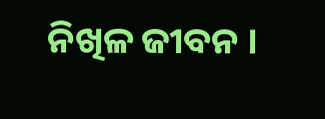ନିଖିଳ ଜୀବନ ।